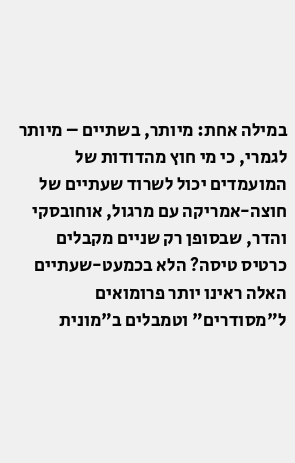במילה אחת: מיותר, בשתיים – מיותר לגמרי, כי מי חוץ מהדודות של המועמדים יכול לשרוד שעתיים של חוצה-אמריקה עם מרגול, אוחובסקי והדר, שבסופן רק שניים מקבלים כרטיס טיסה? הלא בכמעט-שעתיים האלה ראינו יותר פרומואים ל"מסודרים" וטמבלים ב"מונית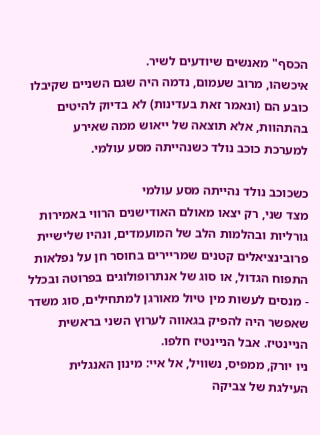הכסף" מאנשים שיודעים לשיר.
איכשהו, מרוב שעמום, נדמה היה שגם השניים שקיבלו כובע הם (ונאמר זאת בעדינות) לא בדיוק להיטים בהתהוות, אלא תוצאה של ייאוש ממה שאירע למערכת כוכב נולד כשנהייתה מסע עולמי.

כשכוכב נולד נהייתה מסע עולמי
מצד שני, רק יצאו מאולם האודישנים הרווי באמירות גורליות ובהלמות הלב של המועמדים, ונהיו שלישיית פרובינציאלים קטנים שמריירים בחוסר חן על נפלאות התפוח הגדול, או סוג של אנתרופולוגים בפרוטה ובכלל - מנסים לעשות מין טיול מאורגן למתחילים, סוג משדר שאפשר היה להפיק בגאווה לערוץ השני בראשית הניינטיז. אבל הניינטיז חלפו.
ניו יורק, ממפיס, נשוויל, אל איי: מינון האנגלית העילגת של צביקה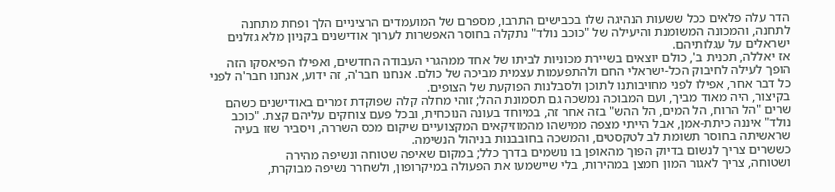הדר עלה פלאים ככל ששעות הנהיגה שלו בכבישים התרבו, מספרם של המועמדים הרציניים הלך ופחת מתחנה לתחנה, והמכונה המשומנת והיעילה של "כוכב נולד" נתקלה בחוסר האפשרות לערוך אודישנים בקניון מלא גזלנים ישראלים על עגלותיהם.
אז יאללה, תכנית ב', כולם יוצאים בשיירת מכוניות לביתו של אחד ממהגרי העבודה החדשים, ואפילו הפיאסקו הזה הופך לעילה לחיבוק הכל-ישראלי החם ולהתפעמות עצמית מביכה של כולם. אנחנו חבר'ה, זה ידוע, אנחנו חבר'ה לפני כל דבר אחר, אפילו לפני מחויבותנו לתוכן ולסבלנות הפוקעת של הצופים.
בקיצור, היה מאוד מביך, ועם המבוכה נמשכה גם תסמונת ההל; זוהי מחלה קלה שפוקדת זמרים באודישנים כשהם שרים "הל הרוח, הל המים, הל ההש" בזה אחר זה, במיוחד בעונה הנוכחית, ובכל פעם צוחקים עליהם קצת. "כוכב נולד" איננה כיתת-אמן, אבל הייתי מצפה ממישהו מהמוזיקאים המקצועיים שיקום מכס השררה, ויסביר שזו בעיה שראשיתה בחוסר תשומת לב לטקסטים, והמשכה בחובבנות בניהול הנשימה.
כששרים צריך לנשום בדיוק הפוך מהאופן בו נושמים בדרך כלל; במקום שאיפה שטוחה ונשיפה מהירה
ושטוחה, צריך לאגור המון חמצן במהירות, בלי שיישמעו את הפעולה במיקרופון, ולשחרר נשיפה מבוקרת,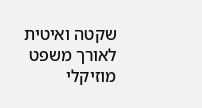שקטה ואיטית לאורך משפט מוזיקלי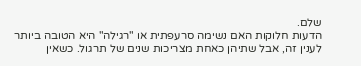שלם.
הדעות חלוקות האם נשימה סרעפתית או "רגילה" היא הטובה ביותר לענין זה, אבל שתיהן כאחת מצריכות שנים של תרגול. כשאין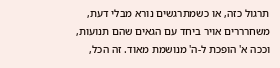תרגול כזה, או כשמתרגשים נורא מבלי דעת, משחרררים אויר ביחד עם הגאים שהם תנועות, וככה א' הופכת ל-ה' מנושמת מאוד. זה הכל,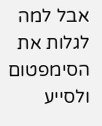אבל למה לגלות את הסימפטום ולסייע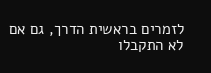לזמרים בראשית הדרך, גם אם לא התקבלו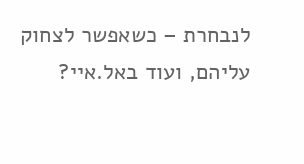לנבחרת – כשאפשר לצחוק עליהם, ועוד באל.איי?